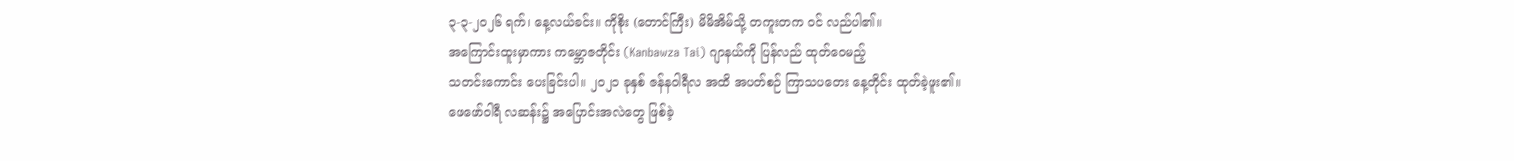၃-၃-၂၀၂၆ ရက်၊ နေ့လယ်ခင်း။ ကိုစိုး (တောင်ကြီး) မိမိအိမ်သို့ တကူးတက ဝင် လည်ပါ၏။
အကြောင်းထူးမှာကား ကမ္ဘောဇတိုင်း (Kanbawza Tai) ဂျာနယ်ကို ပြန်လည် ထုတ်ဝေမည့်
သတင်းကောင်း ပေးခြင်းပါ။ ၂၀၂၁ ခုနှစ် ဇန်နဝါရီလ အထိ အပတ်စဉ် ကြာသပတေး နေ့တိုင်း ထုတ်ခဲ့ဖူး၏။
ဖေဖော်ဝါရီ လဆန်း၌ အပြောင်းအလဲတွေ ဖြစ်ခဲ့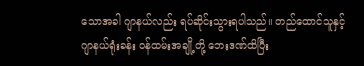သောအခါ ဂျာနယ်လည်း ရပ်ဆိုင်းသွားရပါသည်။ တည်ထောင်သူနှင့်
ဂျာနယ်ရုံးခန်း ဝန်ထမ်းအချို့တို့ ဘေးဒဏ်ထိပြီး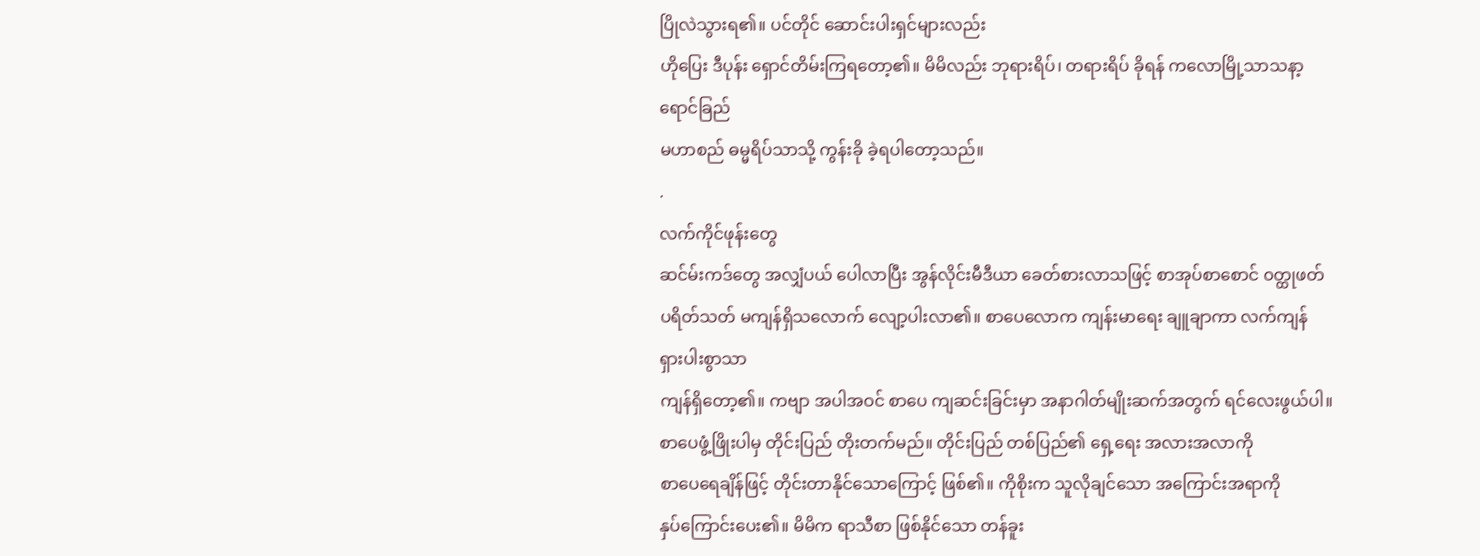ပြိုလဲသွားရ၏။ ပင်တိုင် ဆောင်းပါးရှင်များလည်း
ဟိုပြေး ဒီပုန်း ရှောင်တိမ်းကြရတော့၏။ မိမိလည်း ဘုရားရိပ်၊ တရားရိပ် ခိုရန် ကလောမြို့သာသနာ့ရောင်ခြည်
မဟာစည် ဓမ္မရိပ်သာသို့ ကွန်းခို ခဲ့ရပါတော့သည်။
.
လက်ကိုင်ဖုန်းတွေ
ဆင်မ်းကဒ်တွေ အလျှံပယ် ပေါလာပြီး အွန်လိုင်းမီဒီယာ ခေတ်စားလာသဖြင့် စာအုပ်စာစောင် ၀တ္ထုဖတ်
ပရိတ်သတ် မကျန်ရှိသလောက် လျော့ပါးလာ၏။ စာပေလောက ကျန်းမာရေး ချူချာကာ လက်ကျန် ရှားပါးစွာသာ
ကျန်ရှိတော့၏။ ကဗျာ အပါအဝင် စာပေ ကျဆင်းခြင်းမှာ အနာဂါတ်မျိုးဆက်အတွက် ရင်လေးဖွယ်ပါ။
စာပေဖွံ့ဖြိုးပါမှ တိုင်းပြည် တိုးတက်မည်။ တိုင်းပြည် တစ်ပြည်၏ ရှေ့ရေး အလားအလာကို
စာပေရေချိန်ဖြင့် တိုင်းတာနိုင်သောကြောင့် ဖြစ်၏။ ကိုစိုးက သူလိုချင်သော အကြောင်းအရာကို
နှပ်ကြောင်းပေး၏။ မိမိက ရာသီစာ ဖြစ်နိုင်သော တန်ခူး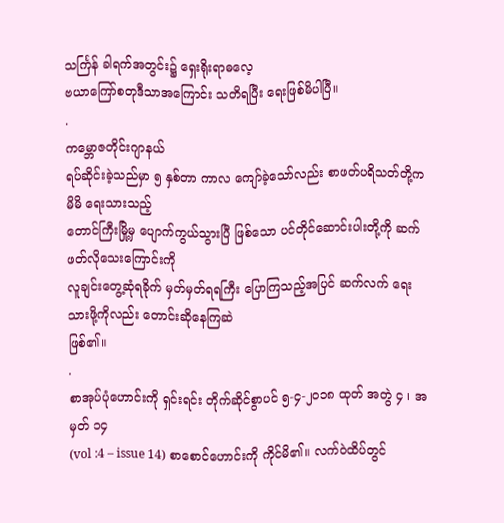သင်္ကြန် ခါရက်အတွင်း၌ ရှေးရိုးရာဓလေ့
ဗယာကြော်စတုဒီသာအကြောင်း သတိရပြီး ရေးဖြစ်မိပါပြီ။
.
ကမ္ဘောဇတိုင်းဂျာနယ်
ရပ်ဆိုင်းခဲ့သည်မှာ ၅ နှစ်တာ ကာလ ကျော်ခဲ့သော်လည်း စာဖတ်ပရိသတ်တို့က မိမိ ရေးသားသည့်
တောင်ကြီးမြို့မှ ပျောက်ကွယ်သွားပြီ ဖြစ်သော ပင်တိုင်ဆောင်းပါးတို့ကို ဆက် ဖတ်လိုသေးကြောင်းကို
လူချင်းတွေ့ဆုံရခိုက် မှတ်မှတ်ရရကြီး ပြောကြသည့်အပြင် ဆက်လက် ရေးသားဖို့ကိုလည်း တောင်းဆိုနေကြဆဲ
ဖြစ်၏။
.
စာအုပ်ပုံဟောင်းကို ရှင်းရင်း တိုက်ဆိုင်စွာပင် ၅-၄-၂၀၁၈ ထုတ် အတွဲ ၄ ၊ အမှတ် ၁၄
(vol :4 – issue 14) စာစောင်ဟောင်းကို ကိုင်မိ၏။ လက်ဝဲထိပ်တွင်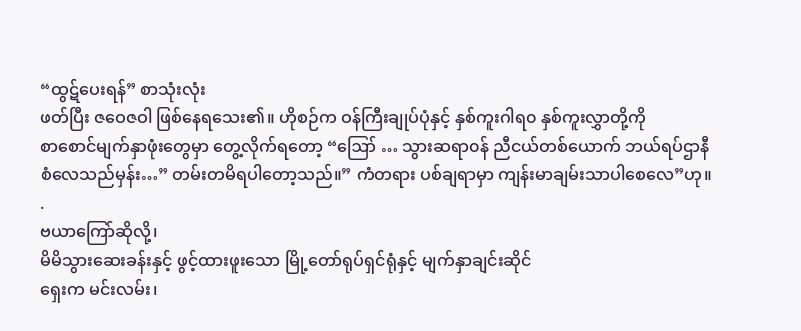“ထွဋ်ပေးရန်” စာသုံးလုံး
ဖတ်ပြီး ဇဝေဇဝါ ဖြစ်နေရသေး၏။ ဟိုစဉ်က ဝန်ကြီးချုပ်ပုံနှင့် နှစ်ကူးဂါရ၀ နှစ်ကူးလွှာတို့ကို
စာစောင်မျက်နှာဖုံးတွေမှာ တွေ့လိုက်ရတော့ “ဪ … သွားဆရာ၀န် ညီငယ်တစ်ယောက် ဘယ်ရပ်ဌာနီ
စံလေသည်မှန်း…” တမ်းတမိရပါတော့သည်။” ကံတရား ပစ်ချရာမှာ ကျန်းမာချမ်းသာပါစေလေ”ဟု။
.
ဗယာကြော်ဆိုလို့၊
မိမိသွားဆေးခန်းနှင့် ဖွင့်ထားဖူးသော မြို့တော်ရုပ်ရှင်ရုံနှင့် မျက်နှာချင်းဆိုင်
ရှေးက မင်းလမ်း၊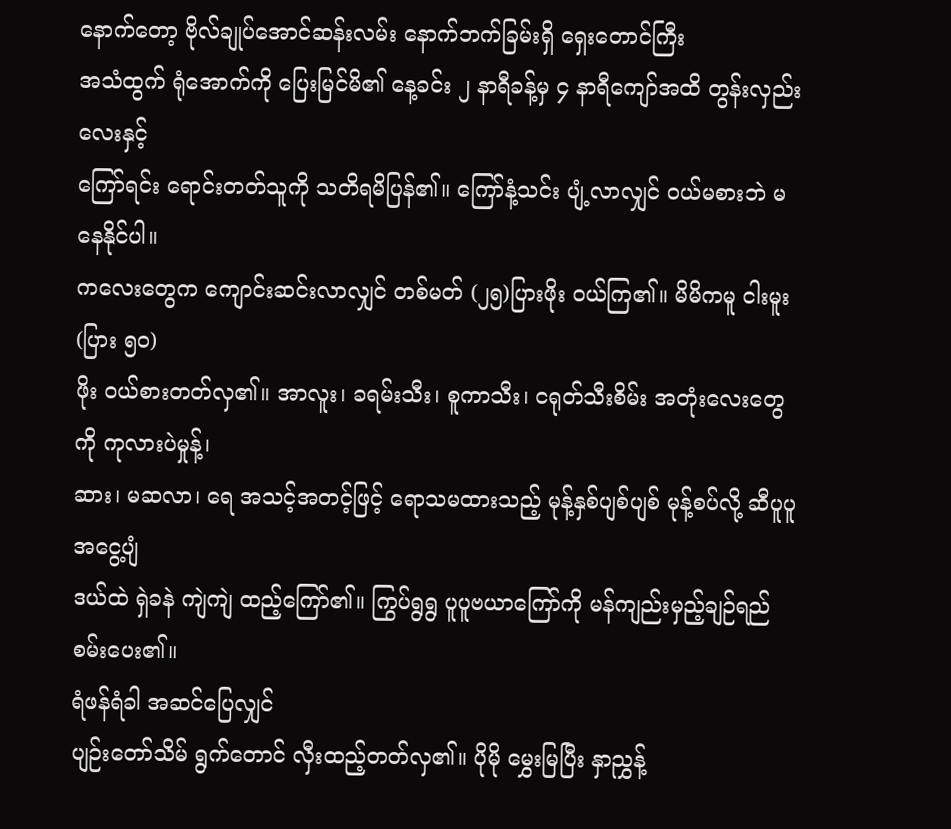နောက်တော့ ဗိုလ်ချုပ်အောင်ဆန်းလမ်း နောက်ဘက်ခြမ်းရှိ ရှေးတောင်ကြီး
အသံထွက် ရုံအောက်ကို ပြေးမြင်မိ၏ နေ့ခင်း ၂ နာရီခန့်မှ ၄ နာရီကျော်အထိ တွန်းလှည်းလေးနှင့်
ကြော်ရင်း ရောင်းတတ်သူကို သတိရမိပြန်၏။ ကြော်နံ့သင်း ပျံ့လာလျှင် ဝယ်မစားဘဲ မနေနိုင်ပါ။
ကလေးတွေက ကျောင်းဆင်းလာလျှင် တစ်မတ် (၂၅)ပြားဖိုး ဝယ်ကြ၏။ မိမိကမူ ငါးမူး (ပြား ၅၀)
ဖိုး ဝယ်စားတတ်လှ၏။ အာလူး၊ ခရမ်းသီး၊ စူကာသီး၊ ငရုတ်သီးစိမ်း အတုံးလေးတွေကို ကုလားပဲမှုန့်၊
ဆား၊ မဆလာ၊ ရေ အသင့်အတင့်ဖြင့် ရောသမထားသည့် မုန့်နှစ်ပျစ်ပျစ် မုန့်စပ်လို့ ဆီပူပူအငွေ့ပျံ
ဒယ်ထဲ ရှဲခနဲ ကျဲကျဲ ထည့်ကြော်၏။ ကြွပ်ရွရွ ပူပူဗယာကြော်ကို မန်ကျည်းမှည့်ချဉ်ရည် စမ်းပေး၏။
ရံဖန်ရံခါ အဆင်ပြေလျှင်
ပျဉ်းတော်သိမ် ရွက်တောင် လှီးထည့်တတ်လှ၏။ ပိုမို မွှေးမြပြီး နှာညွှန့်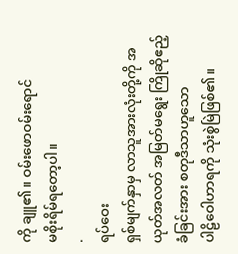ကို ချူ၏။ ဝမ်းဖောဝမ်းရောင်
မစိုးရိမ်ရတော့ပါ။
.
ရပ်ဝေး
ရှစ်မျက်နှာမှ လာသူအားလုံးတို့ကို အယုတ်အလတ် အမြတ်မရွေး ကြိုဆိုဧည့်ခံခြင်းအား စတုဒီသာဟူသော
ပါဠိဝေါဟာရကို သုံးစွဲမြဲဖြစ်၏။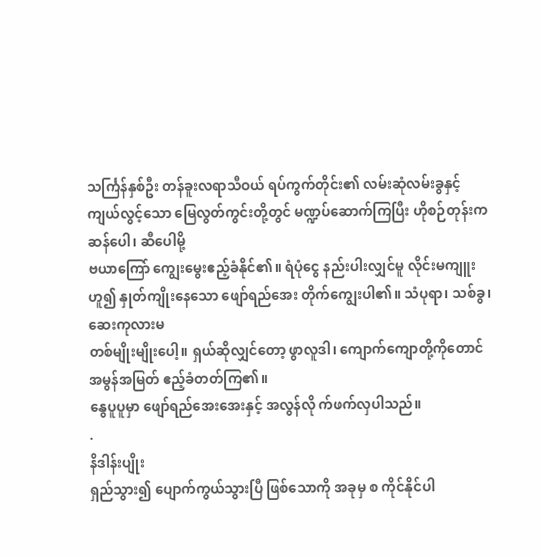သင်္ကြန်နှစ်ဦး တန်ခူးလရာသီဝယ် ရပ်ကွက်တိုင်း၏ လမ်းဆုံလမ်းခွနှင့်
ကျယ်လွင့်သော မြေလွတ်ကွင်းတို့တွင် မဏ္ဍပ်ဆောက်ကြပြီး ဟိုစဉ်တုန်းက ဆန်ပေါ၊ ဆီပေါမို့
ဗယာကြော် ကျွေးမွေးဧည့်ခံနိုင်၏။ ရံပုံငွေ နည်းပါးလျှင်မူ လိုင်းမကျူးဟူ၍ နှုတ်ကျိုးနေသော ဖျော်ရည်အေး တိုက်ကျွေးပါ၏။ သံပုရာ၊ သစ်ခွ၊ ဆေးကုလားမ
တစ်မျိုးမျိုးပေါ့။ ရှယ်ဆိုလျှင်တော့ ဖွာလူဒါ၊ ကျောက်ကျောတို့ကိုတောင် အမွန်အမြတ် ဧည့်ခံတတ်ကြ၏။
နွေပူပူမှာ ဖျော်ရည်အေးအေးနှင့် အလွန်လို က်ဖက်လှပါသည်။
.
နိဒါန်းပျိုး
ရှည်သွား၍ ပျောက်ကွယ်သွားပြီ ဖြစ်သောကို အခုမှ စ ကိုင်နိုင်ပါ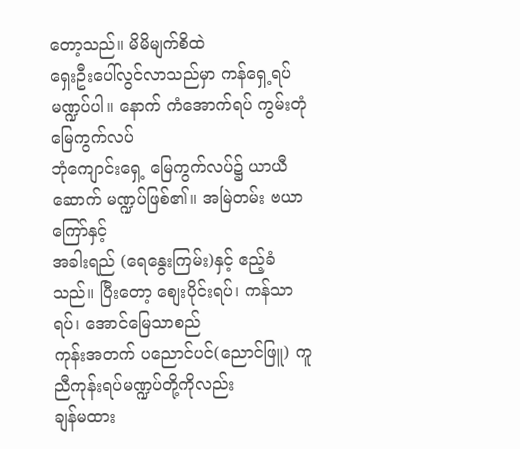တော့သည်။ မိမိမျက်စိထဲ
ရှေးဦးပေါ်လွင်လာသည်မှာ ကန်ရှေ့ရပ် မဏ္ဍပ်ပါ။ နောက် ကံအောက်ရပ် ကွမ်းတုံမြေကွက်လပ်
ဘုံကျောင်းရှေ့ မြေကွက်လပ်၌ ယာယီဆောက် မဏ္ဍပ်ဖြစ်၏။ အမြဲတမ်း ဗယာကြော်နှင့်
အခါးရည် (ရေနွေးကြမ်း)နှင့် ဧည့်ခံသည်။ ပြီးတော့ စျေးပိုင်းရပ်၊ ကန်သာရပ်၊ အောင်မြေသာစည်
ကုန်းအတက် ပညောင်ပင်(ညောင်ဖြူ) ကူညီကုန်းရပ်မဏ္ဍပ်တို့ကိုလည်း
ချန်မထား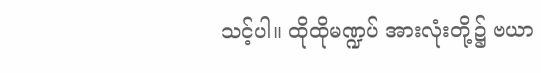သင့်ပါ။ ထိုထိုမဏ္ဍပ် အားလုံးတို့၌ ဗယာ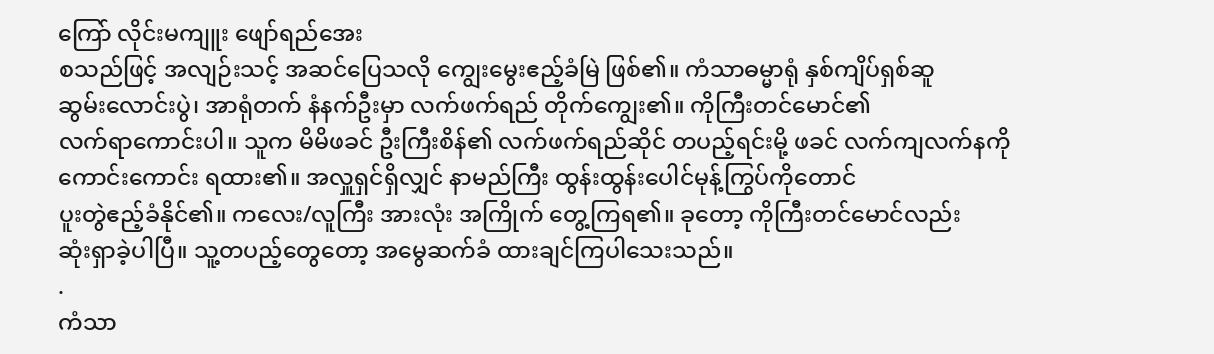ကြော် လိုင်းမကျူး ဖျော်ရည်အေး
စသည်ဖြင့် အလျဉ်းသင့် အဆင်ပြေသလို ကျွေးမွေးဧည့်ခံမြဲ ဖြစ်၏။ ကံသာဓမ္မာရုံ နှစ်ကျိပ်ရှစ်ဆူ
ဆွမ်းလောင်းပွဲ၊ အာရုံတက် နံနက်ဦးမှာ လက်ဖက်ရည် တိုက်ကျွေး၏။ ကိုကြီးတင်မောင်၏
လက်ရာကောင်းပါ။ သူက မိမိဖခင် ဦးကြီးစိန်၏ လက်ဖက်ရည်ဆိုင် တပည့်ရင်းမို့ ဖခင် လက်ကျလက်နကို
ကောင်းကောင်း ရထား၏။ အလှူရှင်ရှိလျှင် နာမည်ကြီး ထွန်းထွန်းပေါင်မုန့်ကြွပ်ကိုတောင်
ပူးတွဲဧည့်ခံနိုင်၏။ ကလေး/လူကြီး အားလုံး အကြိုက် တွေ့ကြရ၏။ ခုတော့ ကိုကြီးတင်မောင်လည်း
ဆုံးရှာခဲ့ပါပြီ။ သူ့တပည့်တွေတော့ အမွေဆက်ခံ ထားချင်ကြပါသေးသည်။
.
ကံသာ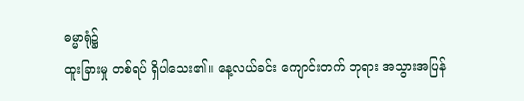ဓမ္မာရုံ၌
ထူးခြားမှု တစ်ရပ် ရှိပါသေး၏။ နေ့လယ်ခင်း ကျောင်းတက် ဘုရား အသွားအပြန်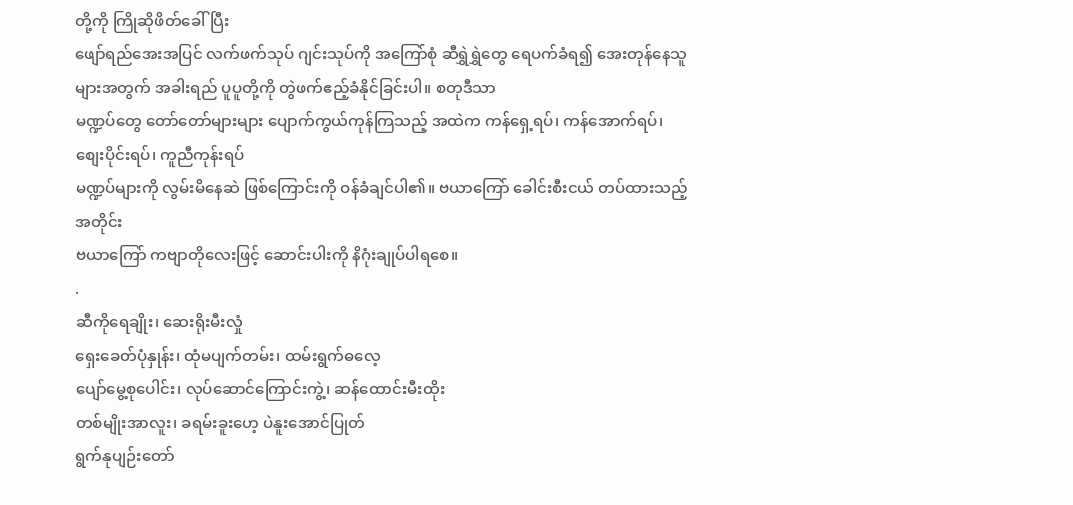တို့ကို ကြိုဆိုဖိတ်ခေါ်ပြီး
ဖျော်ရည်အေးအပြင် လက်ဖက်သုပ် ဂျင်းသုပ်ကို အကြော်စုံ ဆီရွှဲရွှဲတွေ ရေပက်ခံရ၍ အေးတုန်နေသူများအတွက် အခါးရည် ပူပူတို့ကို တွဲဖက်ဧည့်ခံနိုင်ခြင်းပါ။ စတုဒီသာ
မဏ္ဍပ်တွေ တော်တော်များများ ပျောက်ကွယ်ကုန်ကြသည့် အထဲက ကန်ရှေ့ရပ်၊ ကန်အောက်ရပ်၊ စျေးပိုင်းရပ်၊ ကူညီကုန်းရပ်
မဏ္ဍပ်များကို လွမ်းမိနေဆဲ ဖြစ်ကြောင်းကို ဝန်ခံချင်ပါ၏။ ဗယာကြော် ခေါင်းစီးငယ် တပ်ထားသည့်အတိုင်း
ဗယာကြော် ကဗျာတိုလေးဖြင့် ဆောင်းပါးကို နိဂုံးချုပ်ပါရစေ။
.
ဆီကိုရေချိုး၊ ဆေးရိုးမီးလှုံ
ရှေးခေတ်ပုံနှုန်း၊ ထုံမပျက်တမ်း၊ ထမ်းရွက်ဓလေ့
ပျော်မွေ့စုပေါင်း၊ လုပ်ဆောင်ကြောင်းကွဲ့၊ ဆန်ထောင်းမီးထိုး
တစ်မျိုးအာလူး၊ ခရမ်းခူးဟေ့ ပဲနူးအောင်ပြုတ်
ရွက်နုပျဉ်းတော်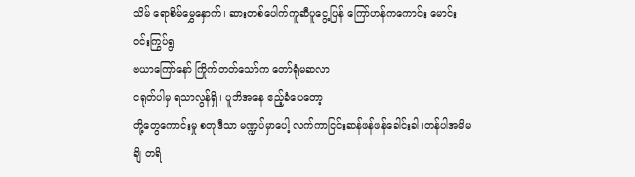သိမ် ရောစိမ်မွှေနှောက်၊ ဆားတစ်ပေါက်ကူဆီပူငွေ့ပြန် ကြော်ဟန်ကကောင်း မောင်းဝင်းကြွပ်ရွ
ဗယာကြော်နော် ကြိုက်တတ်သော်က တော်ရုံမဆလာ
ငရုတ်ပါမှ ရသာလွန်ရှိ၊ ပူဘိအနေ ဧည့်ခံပေတော့
တို့တွေကောင်းမှု စတုဒီသာ မဏ္ဍပ်မှာပေါ့ လက်ကာငြင်းဆန်ဖန်ဖန်ခေါင်းခါ၊တန်ပါအမိမချိ တရိ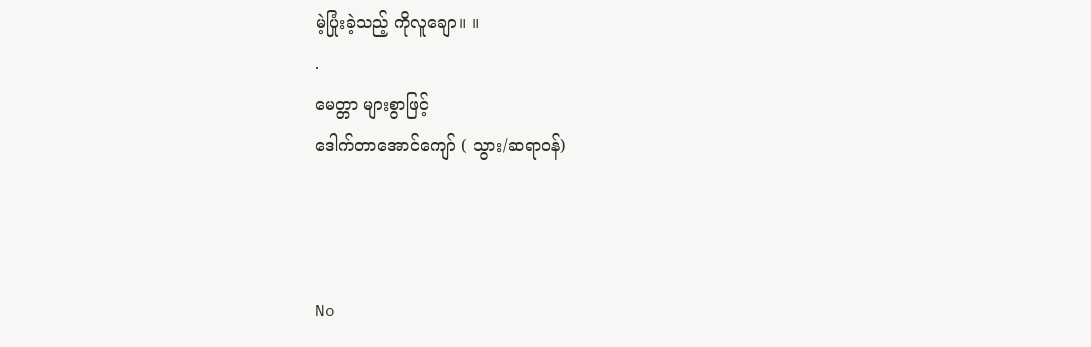မဲ့ပြုံးခဲ့သည့် ကိုလူချော။ ။
.
မေတ္တာ များစွာဖြင့်
ဒေါက်တာအောင်ကျော် ( သွား/ဆရာဝန်)



No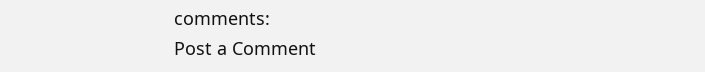comments:
Post a Comment